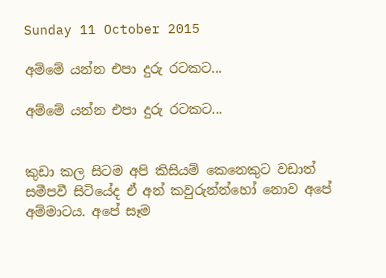Sunday 11 October 2015

අම්මේ යන්න එපා දුරු රටකට...

අම්මේ යන්න එපා දුරු රටකට...


කුඩා කල සිටම අපි කිසියම් කෙනෙකුට වඩාත් සමීපවී සිටියේද ඒ අන් කවුරුන්න්හෝ නොව අපේ අම්මාටය. අපේ සෑම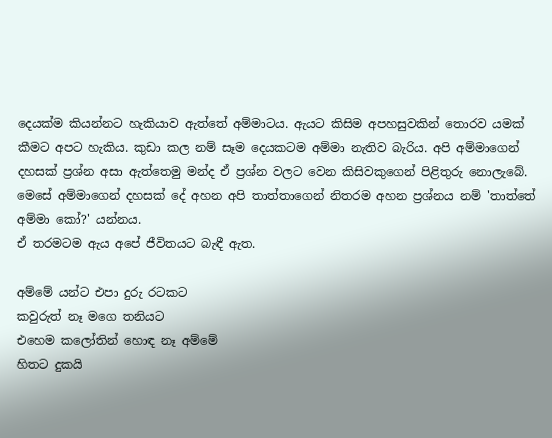දෙයක්ම කියන්නට හැකියාව ඇත්තේ අම්මාටය. ඇයට කිසිම අපහසුවකින් තොරව යමක් කීමට අපට හැකිය. කුඩා කල නම් සෑම දෙයකටම අම්මා නැතිව බැරිය. අපි අම්මාගෙන් දහසක් ප්‍රශ්න අසා ඇත්තෙමු මන්ද ඒ ප්‍රශ්න වලට වෙන කිසිවකුගෙන් පිළිතුරු නොලැබේ. මෙසේ අම්මාගෙන් දහසක් දේ අහන අපි තාත්තාගෙන් නිතරම අහන ප්‍රශ්නය නම් 'තාත්තේ අම්මා කෝ?' යන්නය.
ඒ තරමටම ඇය අපේ ජීවිතයට බැඳී ඇත.

අම්මේ යන්ට එපා දුරු රටකට
කවුරුත් නෑ මගෙ තනියට
එහෙම කලෝතින් හොඳ නෑ අම්මේ
හිතට දුකයි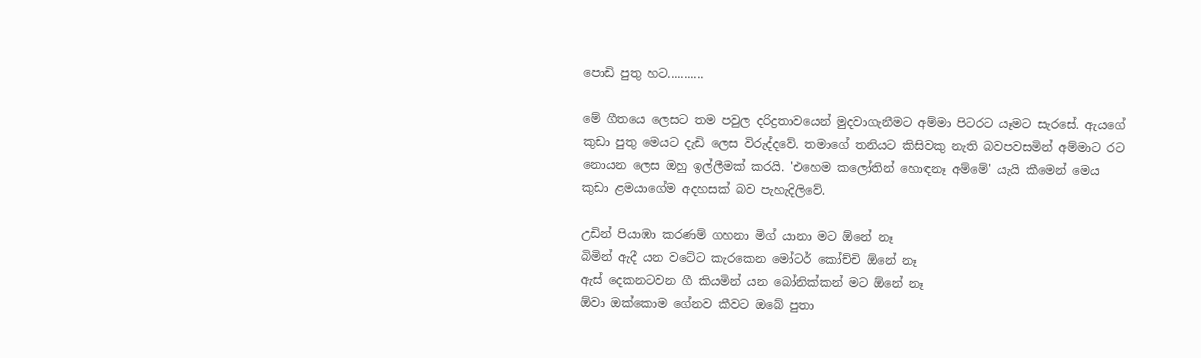පොඩි පුතු හට...........

මේ ගීතයෙ ලෙසට තම පවුල දරිද්‍රතාවයෙන් මුදවාගැනීමට අම්මා පිටරට යෑමට සැරසේ. ඇයගේ කුඩා පුතු මෙයට දැඩි ලෙස විරුද්දවේ. තමාගේ තනියට කිසිවකු නැති බවපවසමින් අම්මාට රට නොයන ලෙස ඔහු ඉල්ලීමක් කරයි. 'එහෙම කලෝතින් හොඳනෑ අම්මේ' යැයි කීමෙන් මෙය කුඩා ළමයාගේම අදහසක් බව පැහැදිලිවේ.

උඩින් පියාඹා කරණම් ගහනා මිග් යානා මට ඕනේ නෑ
බිමින් ඇදී යන වටේට කැරකෙන මෝටර් කෝච්චි ඕනේ නෑ
ඇස් දෙකනටවන ගී කියමින් යන බෝනික්කන් මට ඕනේ නෑ
ඕවා ඔක්කොම ගේනව කීවට ඔබේ පුතා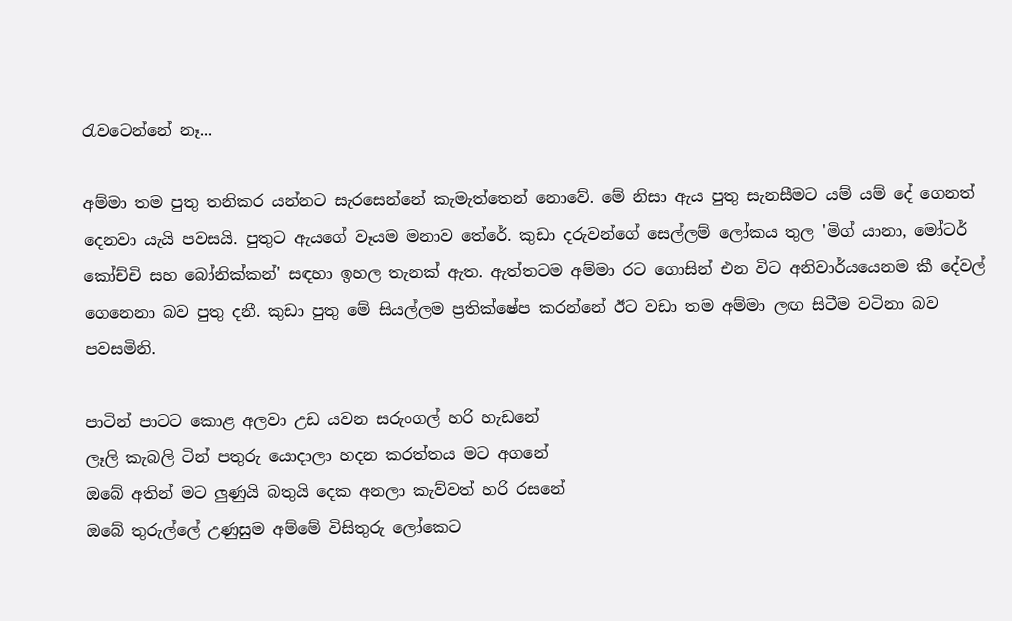රැවටෙන්නේ නෑ...

අම්මා තම පුතු තනිකර යන්නට සැරසෙන්නේ කැමැත්තෙන් නොවේ. මේ නිසා ඇය පුතු සැනසීමට යම් යම් දේ ගෙනත් දෙනවා යැයි පවසයි. පුතුට ඇයගේ වෑයම මනාව තේරේ. කුඩා දරුවන්ගේ සෙල්ලම් ලෝකය තුල 'මිග් යානා, මෝටර් කෝච්චි සහ බෝනික්කන්' සඳහා ඉහල තැනක් ඇත. ඇත්තටම අම්මා රට ගොසින් එන විට අනිවාර්යයෙනම කී දේවල් ගෙනෙනා බව පුතු දනී. කුඩා පුතු මේ සියල්ලම ප්‍රතික්ෂේප කරන්නේ ඊට වඩා තම අම්මා ලඟ සිටීම වටිනා බව පවසමිනි.

පාටින් පාටට කොළ අලවා උඩ යවන සරුංගල් හරි හැඩනේ
ලෑලි කැබලි ටින් පතුරු යොදාලා හදන කරත්තය මට අගනේ
ඔබේ අතින් මට ලුණුයි බතුයි දෙක අනලා කැව්වත් හරි රසනේ
ඔබේ තුරුල්ලේ උණුසුම අම්මේ විසිතුරු ලෝකෙට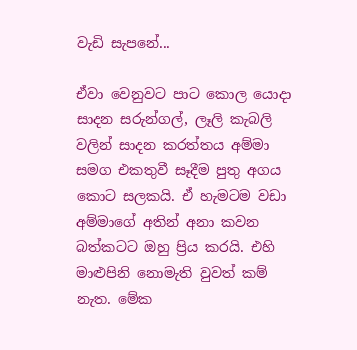වැඩි සැපනේ...

ඒවා වෙනුවට පාට කොල යොදා සාදන සරුන්ගල්, ලෑලි කැබලි වලින් සාදන කරත්තය අම්මා සමග එකතුවී සෑදීම පුතු අගය කොට සලකයි. ඒ හැමටම වඩා අම්මාගේ අතින් අනා කවන බත්කටට ඔහු ප්‍රිය කරයි. එහි මාළුපිනි නොමැති වුවත් කම් නැත. මේක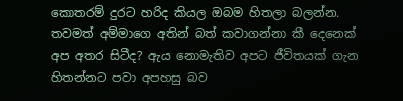කොතරම් දුරට හරිද කියල ඔබම හිතලා බලන්න. තවමත් අම්මාගෙ අතින් බත් කවාගන්නා කී දෙනෙක් අප අතර සිටීද? ඇය නොමැතිව අපට ජීවිතයක් ගැන හිතන්නට පවා අපහසු බව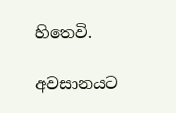හිතෙවි.

අවසානයට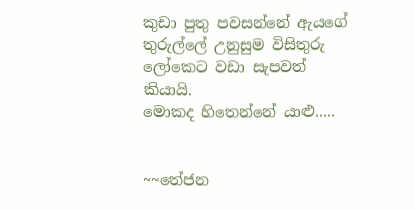කුඩා පුතු පවසන්නේ ඇයගේ තුරුල්ලේ උනුසුම විසිතුරු ලෝකෙට වඩා සැපවත් කියායි.
මොකද හිතෙන්නේ යාළු.....


~~තේජන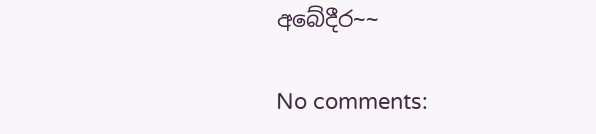අබේදීර~~

No comments: